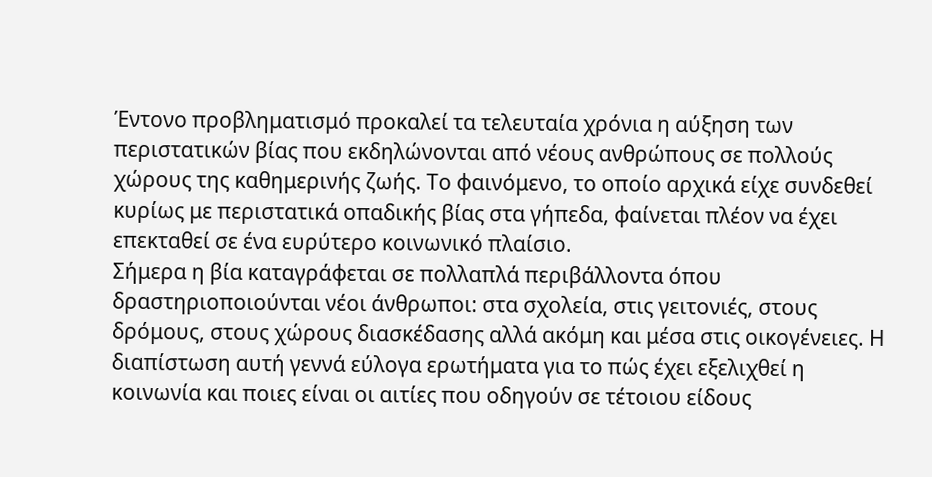Έντονο προβληματισμό προκαλεί τα τελευταία χρόνια η αύξηση των περιστατικών βίας που εκδηλώνονται από νέους ανθρώπους σε πολλούς χώρους της καθημερινής ζωής. Το φαινόμενο, το οποίο αρχικά είχε συνδεθεί κυρίως με περιστατικά οπαδικής βίας στα γήπεδα, φαίνεται πλέον να έχει επεκταθεί σε ένα ευρύτερο κοινωνικό πλαίσιο.
Σήμερα η βία καταγράφεται σε πολλαπλά περιβάλλοντα όπου δραστηριοποιούνται νέοι άνθρωποι: στα σχολεία, στις γειτονιές, στους δρόμους, στους χώρους διασκέδασης αλλά ακόμη και μέσα στις οικογένειες. Η διαπίστωση αυτή γεννά εύλογα ερωτήματα για το πώς έχει εξελιχθεί η κοινωνία και ποιες είναι οι αιτίες που οδηγούν σε τέτοιου είδους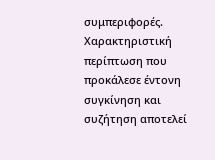συμπεριφορές.
Χαρακτηριστική περίπτωση που προκάλεσε έντονη συγκίνηση και συζήτηση αποτελεί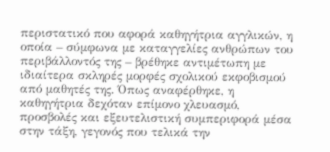περιστατικό που αφορά καθηγήτρια αγγλικών, η οποία – σύμφωνα με καταγγελίες ανθρώπων του περιβάλλοντός της – βρέθηκε αντιμέτωπη με ιδιαίτερα σκληρές μορφές σχολικού εκφοβισμού από μαθητές της. Όπως αναφέρθηκε, η καθηγήτρια δεχόταν επίμονο χλευασμό, προσβολές και εξευτελιστική συμπεριφορά μέσα στην τάξη, γεγονός που τελικά την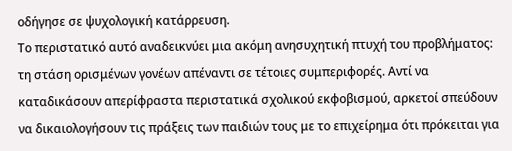οδήγησε σε ψυχολογική κατάρρευση.
Το περιστατικό αυτό αναδεικνύει μια ακόμη ανησυχητική πτυχή του προβλήματος: τη στάση ορισμένων γονέων απέναντι σε τέτοιες συμπεριφορές. Αντί να καταδικάσουν απερίφραστα περιστατικά σχολικού εκφοβισμού, αρκετοί σπεύδουν να δικαιολογήσουν τις πράξεις των παιδιών τους με το επιχείρημα ότι πρόκειται για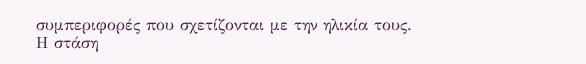συμπεριφορές που σχετίζονται με την ηλικία τους.
Η στάση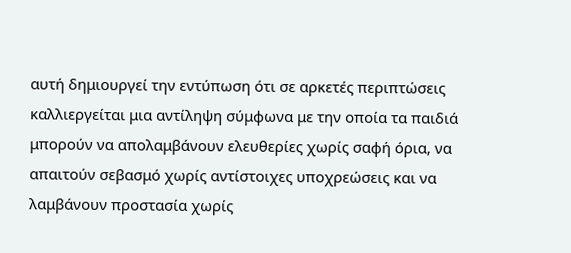αυτή δημιουργεί την εντύπωση ότι σε αρκετές περιπτώσεις καλλιεργείται μια αντίληψη σύμφωνα με την οποία τα παιδιά μπορούν να απολαμβάνουν ελευθερίες χωρίς σαφή όρια, να απαιτούν σεβασμό χωρίς αντίστοιχες υποχρεώσεις και να λαμβάνουν προστασία χωρίς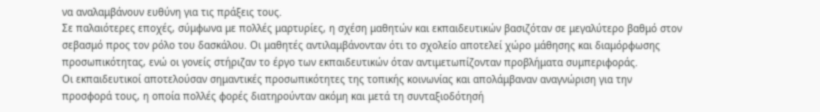να αναλαμβάνουν ευθύνη για τις πράξεις τους.
Σε παλαιότερες εποχές, σύμφωνα με πολλές μαρτυρίες, η σχέση μαθητών και εκπαιδευτικών βασιζόταν σε μεγαλύτερο βαθμό στον σεβασμό προς τον ρόλο του δασκάλου. Οι μαθητές αντιλαμβάνονταν ότι το σχολείο αποτελεί χώρο μάθησης και διαμόρφωσης προσωπικότητας, ενώ οι γονείς στήριζαν το έργο των εκπαιδευτικών όταν αντιμετωπίζονταν προβλήματα συμπεριφοράς.
Οι εκπαιδευτικοί αποτελούσαν σημαντικές προσωπικότητες της τοπικής κοινωνίας και απολάμβαναν αναγνώριση για την προσφορά τους, η οποία πολλές φορές διατηρούνταν ακόμη και μετά τη συνταξιοδότησή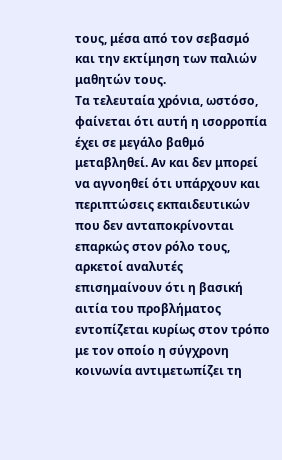τους, μέσα από τον σεβασμό και την εκτίμηση των παλιών μαθητών τους.
Τα τελευταία χρόνια, ωστόσο, φαίνεται ότι αυτή η ισορροπία έχει σε μεγάλο βαθμό μεταβληθεί. Αν και δεν μπορεί να αγνοηθεί ότι υπάρχουν και περιπτώσεις εκπαιδευτικών που δεν ανταποκρίνονται επαρκώς στον ρόλο τους, αρκετοί αναλυτές επισημαίνουν ότι η βασική αιτία του προβλήματος εντοπίζεται κυρίως στον τρόπο με τον οποίο η σύγχρονη κοινωνία αντιμετωπίζει τη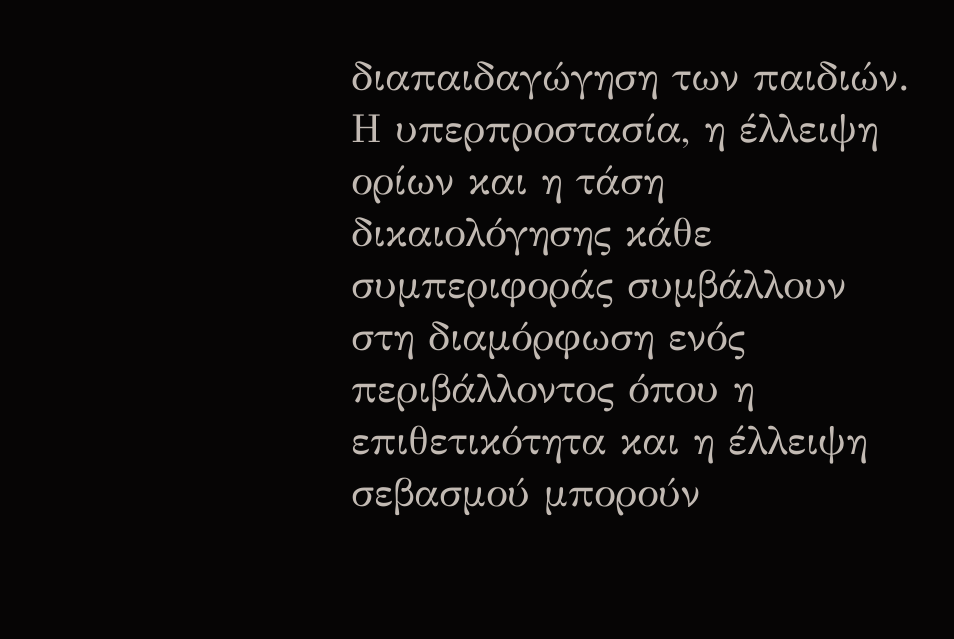διαπαιδαγώγηση των παιδιών.
Η υπερπροστασία, η έλλειψη ορίων και η τάση δικαιολόγησης κάθε συμπεριφοράς συμβάλλουν στη διαμόρφωση ενός περιβάλλοντος όπου η επιθετικότητα και η έλλειψη σεβασμού μπορούν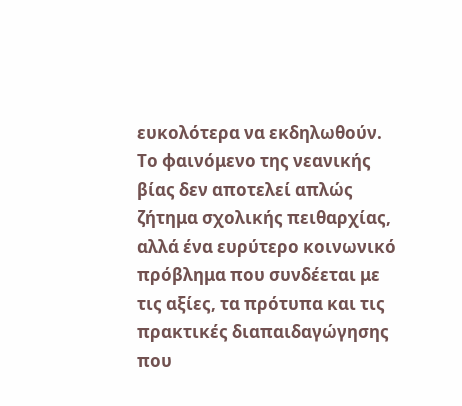ευκολότερα να εκδηλωθούν.
Το φαινόμενο της νεανικής βίας δεν αποτελεί απλώς ζήτημα σχολικής πειθαρχίας, αλλά ένα ευρύτερο κοινωνικό πρόβλημα που συνδέεται με τις αξίες, τα πρότυπα και τις πρακτικές διαπαιδαγώγησης που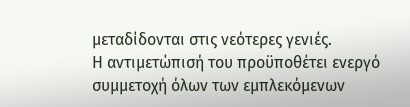μεταδίδονται στις νεότερες γενιές.
Η αντιμετώπισή του προϋποθέτει ενεργό συμμετοχή όλων των εμπλεκόμενων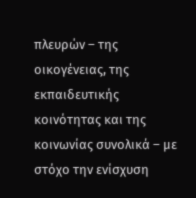πλευρών – της οικογένειας, της εκπαιδευτικής κοινότητας και της κοινωνίας συνολικά – με στόχο την ενίσχυση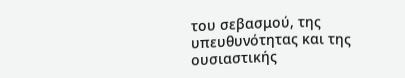του σεβασμού, της υπευθυνότητας και της ουσιαστικής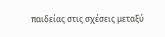παιδείας στις σχέσεις μεταξύ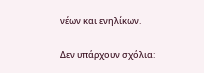νέων και ενηλίκων.

Δεν υπάρχουν σχόλια: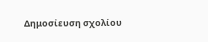Δημοσίευση σχολίου